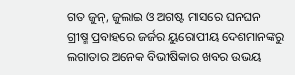ଗତ ଜୁନ୍‌, ଜୁଲାଇ ଓ ଅଗଷ୍ଟ ମାସରେ ଘନଘନ ଗ୍ରୀଷ୍ମ ପ୍ରବାହରେ ଜର୍ଜର ୟୁରୋପୀୟ ଦେଶମାନଙ୍କରୁ ଲଗାତାର ଅନେକ ବିଭୀଷିକାର ଖବର ଉଭୟ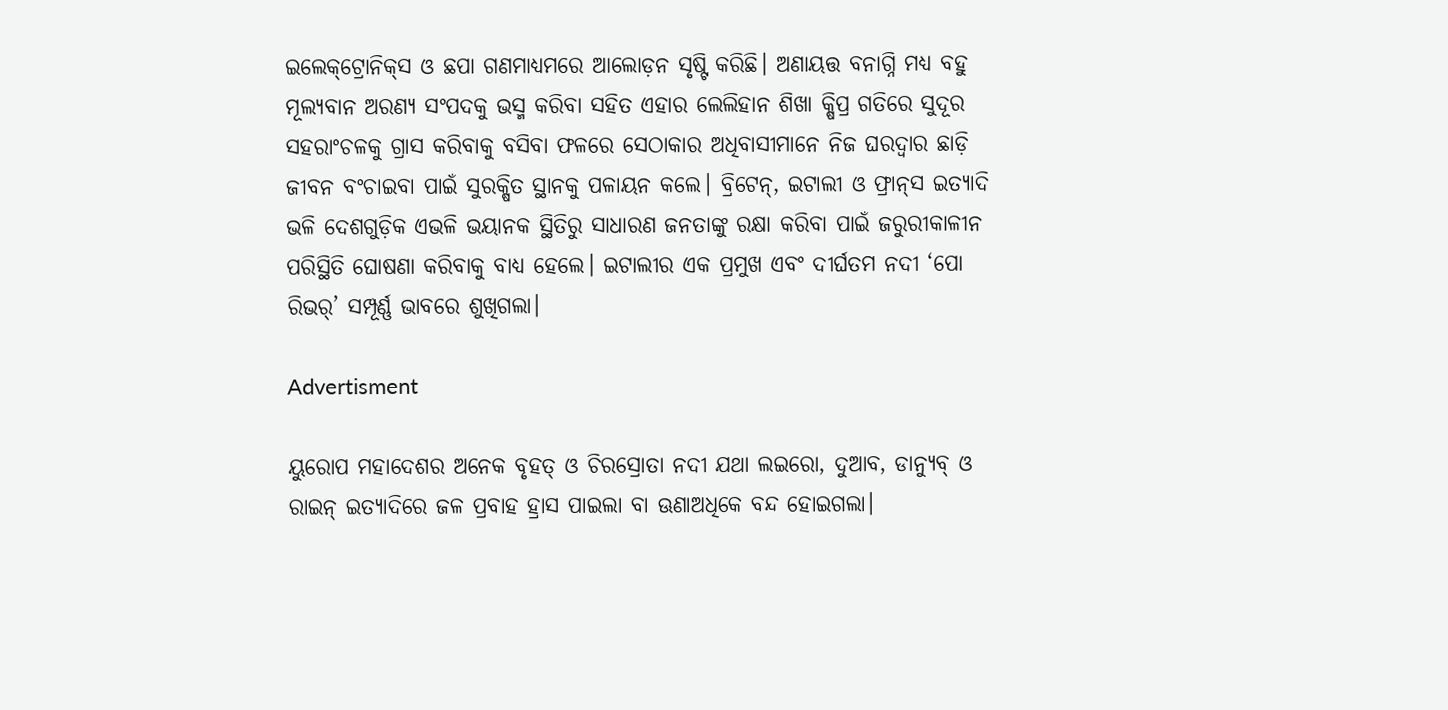ଇଲେକ୍‌ଟ୍ରୋ‌ନିକ୍‌ସ ଓ ଛପା ଗଣମାଧ୍ୟମରେ ଆଲୋଡ଼ନ ସୃଷ୍ଟି କରିଛି। ଅଣାୟତ୍ତ ବନାଗ୍ନି ମଧ୍ୟ ବହୁ ମୂଲ୍ୟବାନ ଅରଣ୍ୟ ସଂପଦକୁ ଭସ୍ମ କରିବା ସହିତ ଏହାର ଲେଲିହାନ ଶିଖା କ୍ଷିପ୍ର ଗତିରେ ସୁଦୂର ସହରାଂଚଳକୁ ଗ୍ରାସ କରିବାକୁ ବସିବା ଫଳରେ ସେଠାକାର ଅଧିବାସୀମାନେ ନିଜ ଘରଦ୍ବାର ଛାଡ଼ି ଜୀବନ ବଂଚାଇବା ପାଇଁ ସୁରକ୍ଷିତ ସ୍ଥାନକୁ ପଳାୟନ କଲେ। ବ୍ରିଟେନ୍‌, ଇଟାଲୀ ଓ ଫ୍ରାନ୍‌ସ ଇତ୍ୟାଦି ଭଳି ଦେଶଗୁଡ଼ିକ ଏଭଳି ଭୟାନକ ସ୍ଥିତିରୁ ସାଧାରଣ ଜନତାଙ୍କୁ ରକ୍ଷା କରିବା ପାଇଁ ଜରୁରୀକାଳୀନ ପରିସ୍ଥିତି ଘୋଷଣା କରିବାକୁ ବାଧ୍ୟ ହେଲେ। ଇଟାଲୀର ଏକ ପ୍ରମୁଖ ଏବଂ ଦୀର୍ଘତମ ନଦୀ ‘ପୋ ରିଭର୍‌’ ସମ୍ପୂର୍ଣ୍ଣ ଭାବରେ ଶୁଖିଗଲା।

Advertisment

ୟୁରୋପ ମହାଦେଶର ଅନେକ ବୃହତ୍‌ ଓ ଚିରସ୍ରୋତା ନଦୀ ଯଥା ଲଇରୋ, ଦୁଆବ, ଡାନ୍ୟୁବ୍‌ ଓ ରାଇନ୍‌ ଇତ୍ୟାଦିରେ ଜଳ ପ୍ରବାହ ହ୍ରାସ ପାଇଲା ବା ଊଣାଅଧିକେ ବନ୍ଦ ହୋଇଗଲା।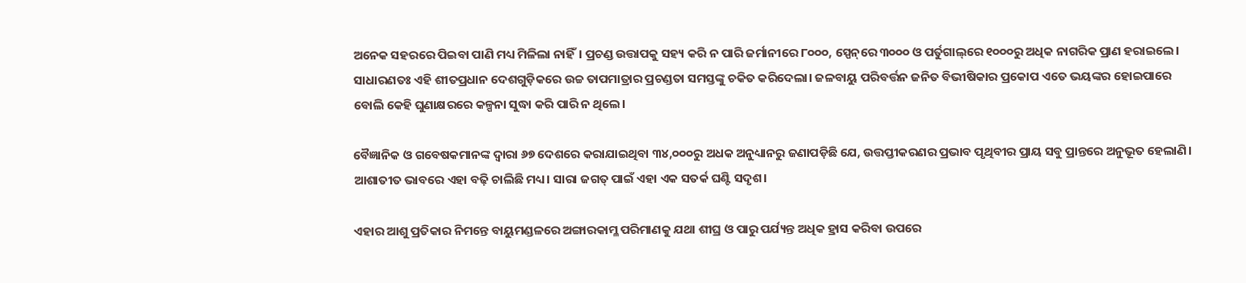ଅନେକ ସହରରେ ପିଇବା ପାଣି ମଧ୍ୟ ମିଳିଲା ନାହିଁ। ପ୍ରଚଣ୍ଡ ଉତ୍ତାପକୁ ସହ୍ୟ କରି ନ ପାରି ଜର୍ମାନୀରେ ୮୦୦୦, ସ୍ପେନ୍‌ରେ ୩୦୦୦ ଓ ପର୍ତୁଗାଲ୍‌ରେ ୧୦୦୦ରୁ ଅଧିକ ନାଗରିକ ପ୍ରାଣ ହରାଇଲେ। ସାଧାରଣତଃ ଏହି ଶୀତପ୍ରଧାନ ଦେଶଗୁଡ଼ିକରେ ଉଚ୍ଚ ତାପମାତ୍ରାର ପ୍ରଚଣ୍ଡତା ସମସ୍ତଙ୍କୁ ଚକିତ କରିଦେଲା। ଜଳବାୟୁ ପରିବର୍ତ୍ତନ ଜନିତ ବିଭୀଷିକାର ପ୍ରକୋପ ଏତେ ଭୟଙ୍କର ହୋଇପାରେ ବୋଲି କେହି ଘୁଣାକ୍ଷରରେ କଳ୍ପନା ସୁଦ୍ଧା କରି ପାରି ନ ଥିଲେ।

ବୈଜ୍ଞାନିକ ଓ ଗବେଷକମାନଙ୍କ ଦ୍ବାରା ୬୭ ଦେଶରେ କରାଯାଇଥିବା ୩୪,୦୦୦ରୁ ଅଧକ ଅନୁଧ୍ୟାନରୁ ଜଣାପଡ଼ିଛି ଯେ, ଉତ୍ତପ୍ତୀକରଣର ପ୍ରଭାବ ପୃଥିବୀର ପ୍ରାୟ ସବୁ ପ୍ରାନ୍ତରେ ଅନୁଭୂତ ହେଲାଣି। ଆଶାତୀତ ଭାବରେ ଏହା ବଢ଼ି ଚାଲିଛି ମଧ୍ୟ। ସାରା ଜଗତ୍‌ ପାଇଁ ଏହା ଏକ ସତର୍କ ଘଣ୍ଟି ସଦୃଶ।

ଏହାର ଆଶୁ ପ୍ରତିକାର ନିମନ୍ତେ ବାୟୁମଣ୍ଡଳରେ ଅଙ୍ଗାରକାମ୍ଳ ପରିମାଣକୁ ଯଥା ଶୀଘ୍ର ଓ ପାରୁ ପର୍ଯ୍ୟନ୍ତ ଅଧିକ ହ୍ରାସ କରିବା ଉପରେ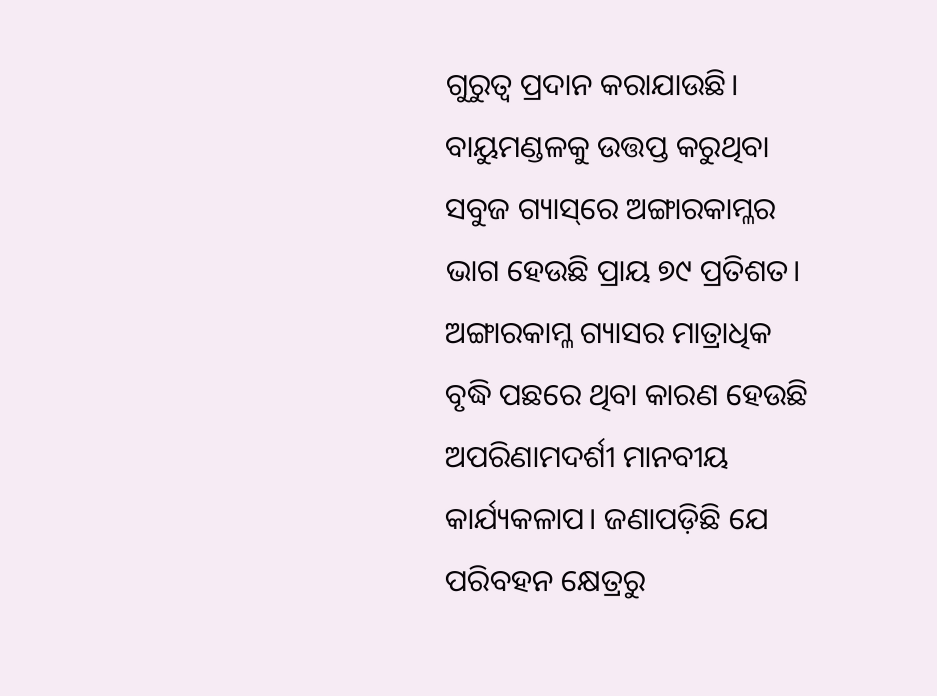ଗୁରୁତ୍ବ ପ୍ରଦାନ କରାଯାଉଛି। ବାୟୁମଣ୍ଡଳକୁ ଉତ୍ତପ୍ତ କରୁଥିବା ସବୁଜ ଗ୍ୟାସ୍‌ରେ ଅଙ୍ଗାରକାମ୍ଳର ଭାଗ ହେଉଛି ପ୍ରାୟ ୭୯ ପ୍ରତିଶତ। ଅଙ୍ଗାରକାମ୍ଳ ଗ୍ୟାସର ମାତ୍ରାଧିକ ବୃଦ୍ଧି ପଛରେ ଥିବା କାରଣ ହେଉଛି ଅପରିଣାମଦର୍ଶୀ ମାନବୀୟ କାର୍ଯ୍ୟକଳାପ। ଜଣାପଡ଼ିଛି ଯେ ପରିବହନ କ୍ଷେତ୍ରରୁ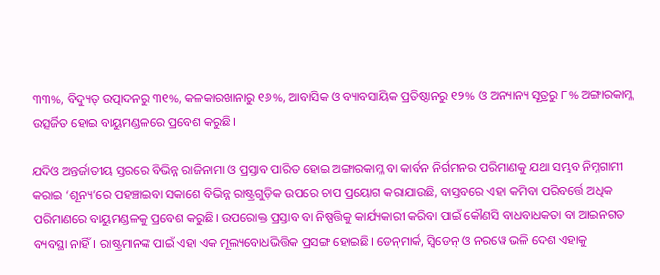୩୩%, ବିଦ୍ୟୁତ୍‌ ଉତ୍ପାଦନରୁ ୩୧%, କଳକାରଖାନାରୁ ୧୬%, ଆବାସିକ ଓ ବ୍ୟାବସାୟିକ ପ୍ରତିଷ୍ଠାନରୁ ୧୨% ଓ ଅନ୍ୟାନ୍ୟ ସୂତ୍ରରୁ ୮% ଅଙ୍ଗାରକାମ୍ଳ ଉତ୍ସର୍ଜିତ ହୋଇ ବାୟୁମଣ୍ଡଳରେ ପ୍ରବେଶ କରୁଛି।

ଯଦିଓ ଅନ୍ତର୍ଜାତୀୟ ସ୍ତରରେ ବିଭିନ୍ନ ରାଜିନାମା ଓ ପ୍ରସ୍ତାବ ପାରିତ ହୋଇ ଅଙ୍ଗାରକାମ୍ଳ ବା କାର୍ବନ ନିର୍ଗମନର ପରିମାଣକୁ ଯଥା ସମ୍ଭବ ନିମ୍ନଗାମୀ କରାଇ ‘ଶୂନ୍ୟ’ରେ ପହଞ୍ଚାଇବା ସକାଶେ ବିଭିନ୍ନ ରାଷ୍ଟ୍ରଗୁଡ଼ିକ ଉପରେ ଚାପ ପ୍ରୟୋଗ କରାଯାଉଛି, ବାସ୍ତବରେ ଏହା କମିବା ପରିବର୍ତ୍ତେ ଅଧିକ ପରିମାଣରେ ବାୟୁମଣ୍ଡଳକୁ ପ୍ରବେଶ କରୁଛି। ଉପରୋକ୍ତ ପ୍ରସ୍ତାବ ବା ନିଷ୍ପତ୍ତିକୁ କାର୍ଯ୍ୟକାରୀ କରିବା ପାଇଁ କୌଣସି ବାଧବାଧକତା ବା ଆଇନଗତ ବ୍ୟବସ୍ଥା ନାହିଁ। ରାଷ୍ଟ୍ରମାନଙ୍କ ପାଇଁ ଏହା ଏକ ମୂଲ୍ୟବୋଧଭିତ୍ତିକ ପ୍ରସଙ୍ଗ ହୋଇଛି। ଡେନ୍‌ମାର୍କ, ସ୍ବିଡେନ୍‌ ଓ ନରୱେ ଭଳି ଦେଶ ଏହାକୁ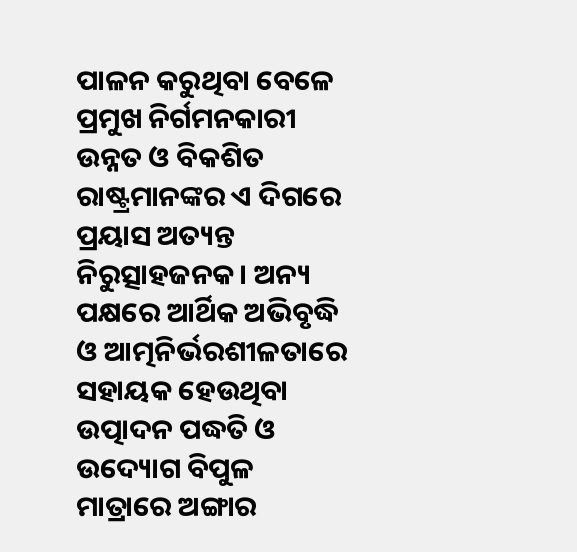ପାଳନ କରୁଥିବା ବେଳେ ପ୍ରମୁଖ ନିର୍ଗମନକାରୀ ଉନ୍ନତ ଓ ବିକଶିତ ରାଷ୍ଟ୍ରମାନଙ୍କର ଏ ଦିଗରେ ପ୍ରୟାସ ଅତ୍ୟନ୍ତ ନିରୁତ୍ସାହଜନକ। ଅନ୍ୟ ପକ୍ଷରେ ଆର୍ଥିକ ଅଭିବୃଦ୍ଧି ଓ ଆତ୍ମନିର୍ଭରଶୀଳତାରେ ସହାୟକ ହେଉଥିବା ଉତ୍ପାଦନ ପଦ୍ଧତି ଓ ଉଦ୍ୟୋଗ ବିପୁଳ ମାତ୍ରାରେ ଅଙ୍ଗାର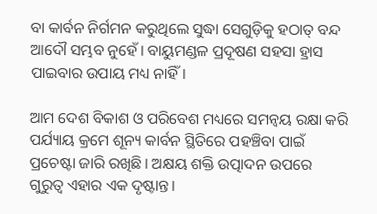ବା କାର୍ବନ ନିର୍ଗମନ କରୁଥିଲେ ସୁଦ୍ଧା ସେଗୁଡ଼ିକୁ ହଠାତ୍‌ ବନ୍ଦ ଆଦୌ ସମ୍ଭବ ନୁହେଁ। ବାୟୁମଣ୍ଡଳ ପ୍ରଦୂଷଣ ସହସା ହ୍ରାସ ପାଇବାର ଉପାୟ ମଧ୍ୟ ନାହିଁ।

ଆମ ଦେଶ ବିକାଶ ଓ ପରିବେଶ ମଧ୍ୟରେ ସମନ୍ବୟ ରକ୍ଷା କରି ପର୍ଯ୍ୟାୟ କ୍ରମେ ଶୂନ୍ୟ କାର୍ବନ ସ୍ଥିତିରେ ପହଞ୍ଚିବା ପାଇଁ ପ୍ରଚେଷ୍ଟା ଜାରି ରଖିଛି। ଅକ୍ଷୟ ଶକ୍ତି ଉତ୍ପାଦନ ଉପରେ ଗୁରୁତ୍ବ ଏହାର ଏକ ଦୃଷ୍ଟାନ୍ତ।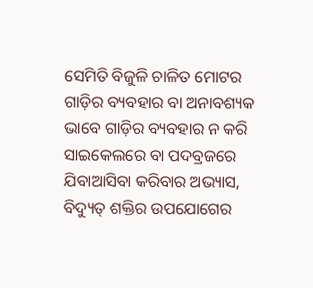ସେମିତି ବିଜୁଳି ଚାଳିତ ମୋଟର ଗାଡ଼ିର ବ୍ୟବହାର ବା ଅନାବଶ୍ୟକ ଭାବେ ଗାଡ଼ିର ବ୍ୟବହାର ନ କରି ସାଇକେଲରେ ବା ପଦବ୍ରଜରେ ଯିବାଆସିବା କରିବାର ଅଭ୍ୟାସ, ବିଦ୍ୟୁତ୍‌ ଶକ୍ତିର ଉପଯୋଗ‌େର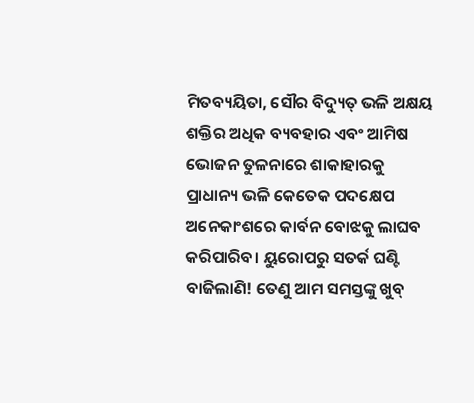ମିତବ୍ୟୟିତା, ସୌର ବିଦ୍ୟୁତ୍‌ ଭଳି ଅକ୍ଷୟ ଶକ୍ତିର ଅଧିକ ବ୍ୟବହାର ଏବଂ ଆମିଷ ଭୋଜନ ତୁଳନାରେ ଶାକାହାରକୁ ପ୍ରାଧାନ୍ୟ ଭଳି କେତେକ ପଦକ୍ଷେପ ଅନେକାଂଶରେ କାର୍ବନ ବୋଝକୁ ଲାଘବ କରିପାରିବ। ୟୁରୋପରୁ ସତର୍କ ଘଣ୍ଟି ବାଜିଲାଣି! ତେଣୁ ଆମ ସମସ୍ତଙ୍କୁ ଖୁବ୍‌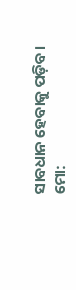ସାବଧାନ ‌ହେବାକୁ ପଡ଼ିବ।
ମୋ: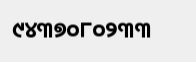୯୪୩୭୦୮୦୨୩୩